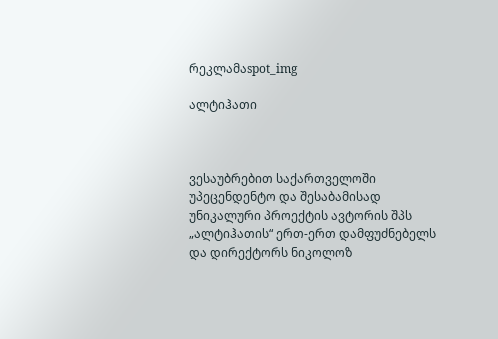რეკლამაspot_img

ალტიჰათი



ვესაუბრებით საქართველოში უპეცენდენტო და შესაბამისად უნიკალური პროექტის ავტორის შპს „ალტიჰათის“ ერთ-ერთ დამფუძნებელს და დირექტორს ნიკოლოზ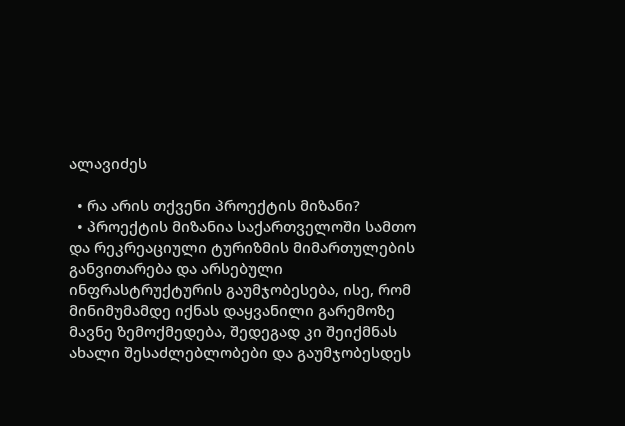ალავიძეს

  • რა არის თქვენი პროექტის მიზანი?
  • პროექტის მიზანია საქართველოში სამთო და რეკრეაციული ტურიზმის მიმართულების განვითარება და არსებული ინფრასტრუქტურის გაუმჯობესება, ისე, რომ მინიმუმამდე იქნას დაყვანილი გარემოზე მავნე ზემოქმედება, შედეგად კი შეიქმნას ახალი შესაძლებლობები და გაუმჯობესდეს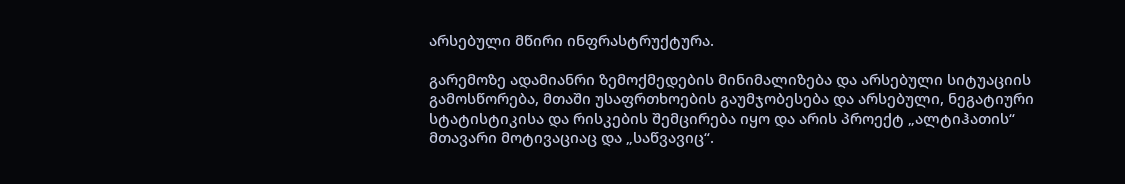არსებული მწირი ინფრასტრუქტურა.

გარემოზე ადამიანრი ზემოქმედების მინიმალიზება და არსებული სიტუაციის გამოსწორება, მთაში უსაფრთხოების გაუმჯობესება და არსებული, ნეგატიური სტატისტიკისა და რისკების შემცირება იყო და არის პროექტ „ალტიჰათის“ მთავარი მოტივაციაც და „საწვავიც“.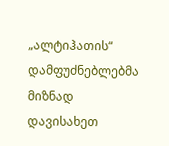„ალტიჰათის“ დამფუძნებლებმა მიზნად დავისახეთ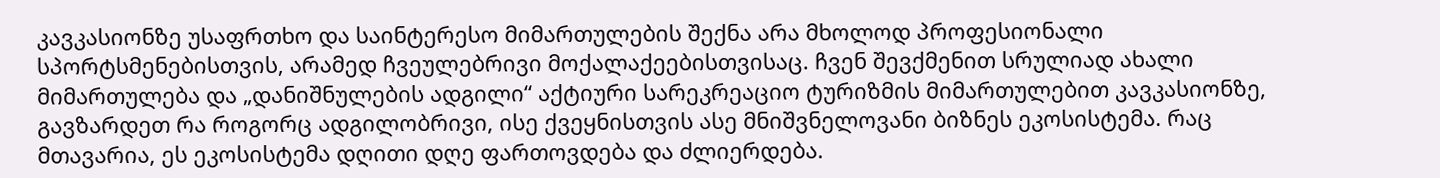კავკასიონზე უსაფრთხო და საინტერესო მიმართულების შექნა არა მხოლოდ პროფესიონალი სპორტსმენებისთვის, არამედ ჩვეულებრივი მოქალაქეებისთვისაც. ჩვენ შევქმენით სრულიად ახალი მიმართულება და „დანიშნულების ადგილი“ აქტიური სარეკრეაციო ტურიზმის მიმართულებით კავკასიონზე, გავზარდეთ რა როგორც ადგილობრივი, ისე ქვეყნისთვის ასე მნიშვნელოვანი ბიზნეს ეკოსისტემა. რაც მთავარია, ეს ეკოსისტემა დღითი დღე ფართოვდება და ძლიერდება.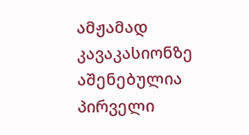ამჟამად კავაკასიონზე აშენებულია პირველი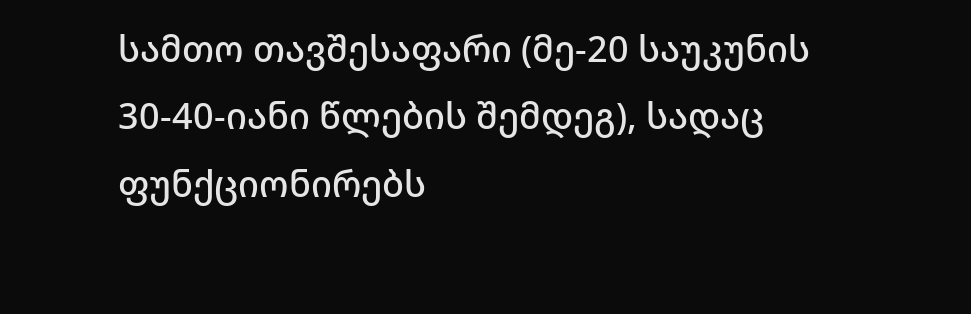სამთო თავშესაფარი (მე-20 საუკუნის 30-40-იანი წლების შემდეგ), სადაც ფუნქციონირებს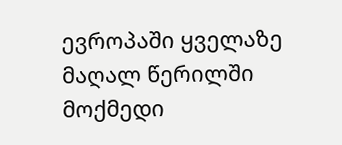ევროპაში ყველაზე მაღალ წერილში მოქმედი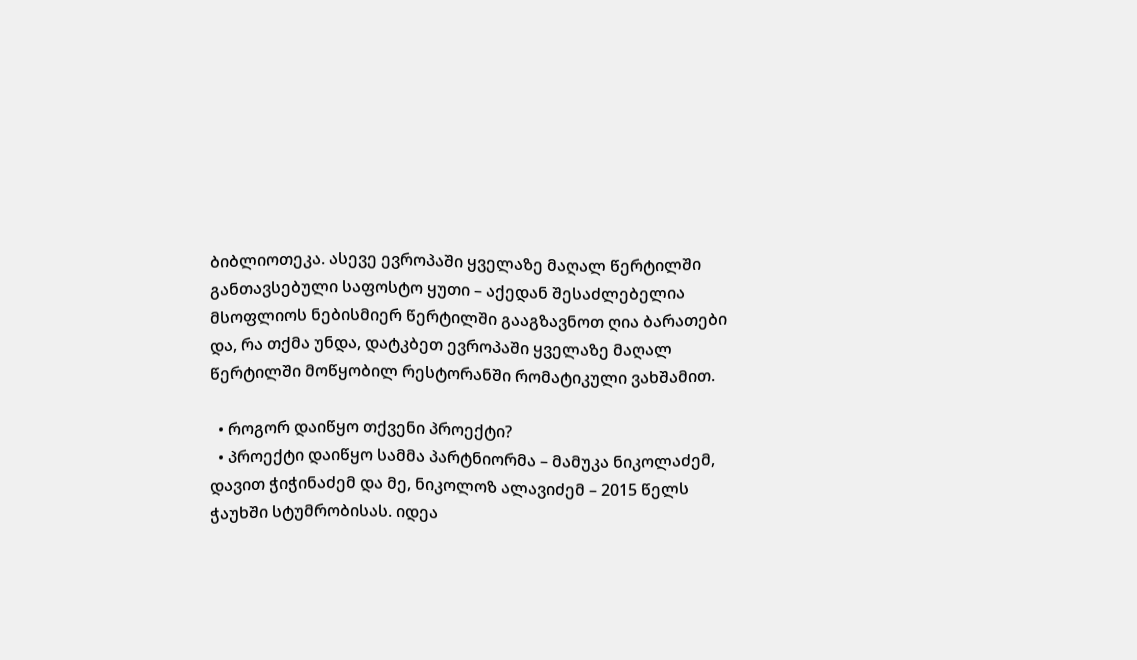ბიბლიოთეკა. ასევე ევროპაში ყველაზე მაღალ წერტილში განთავსებული საფოსტო ყუთი – აქედან შესაძლებელია მსოფლიოს ნებისმიერ წერტილში გააგზავნოთ ღია ბარათები და, რა თქმა უნდა, დატკბეთ ევროპაში ყველაზე მაღალ წერტილში მოწყობილ რესტორანში რომატიკული ვახშამით.

  • როგორ დაიწყო თქვენი პროექტი?
  • პროექტი დაიწყო სამმა პარტნიორმა – მამუკა ნიკოლაძემ, დავით ჭიჭინაძემ და მე, ნიკოლოზ ალავიძემ – 2015 წელს ჭაუხში სტუმრობისას. იდეა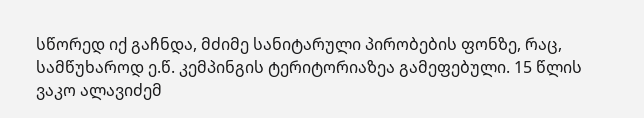სწორედ იქ გაჩნდა, მძიმე სანიტარული პირობების ფონზე, რაც, სამწუხაროდ ე.წ. კემპინგის ტერიტორიაზეა გამეფებული. 15 წლის ვაკო ალავიძემ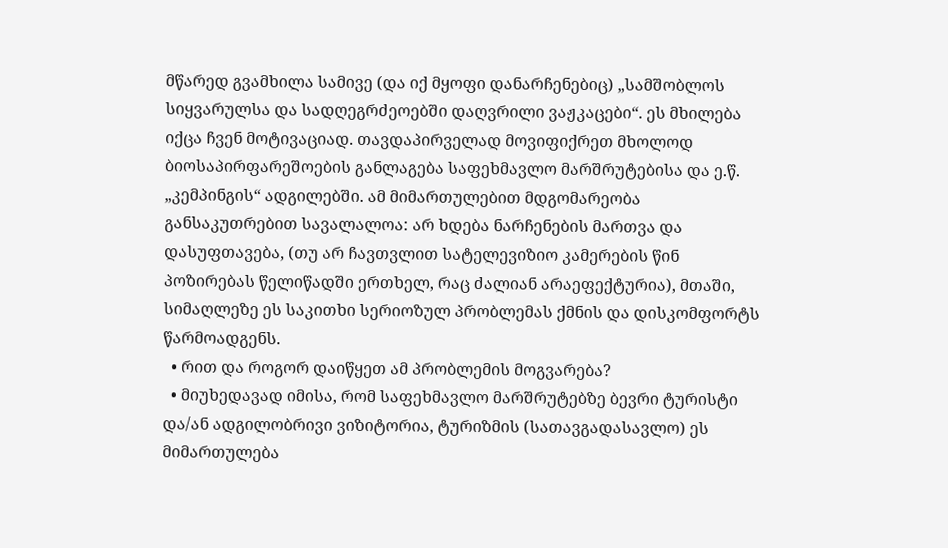მწარედ გვამხილა სამივე (და იქ მყოფი დანარჩენებიც) „სამშობლოს სიყვარულსა და სადღეგრძეოებში დაღვრილი ვაჟკაცები“. ეს მხილება იქცა ჩვენ მოტივაციად. თავდაპირველად მოვიფიქრეთ მხოლოდ ბიოსაპირფარეშოების განლაგება საფეხმავლო მარშრუტებისა და ე.წ. „კემპინგის“ ადგილებში. ამ მიმართულებით მდგომარეობა განსაკუთრებით სავალალოა: არ ხდება ნარჩენების მართვა და დასუფთავება, (თუ არ ჩავთვლით სატელევიზიო კამერების წინ პოზირებას წელიწადში ერთხელ, რაც ძალიან არაეფექტურია), მთაში, სიმაღლეზე ეს საკითხი სერიოზულ პრობლემას ქმნის და დისკომფორტს წარმოადგენს.
  • რით და როგორ დაიწყეთ ამ პრობლემის მოგვარება?
  • მიუხედავად იმისა, რომ საფეხმავლო მარშრუტებზე ბევრი ტურისტი და/ან ადგილობრივი ვიზიტორია, ტურიზმის (სათავგადასავლო) ეს მიმართულება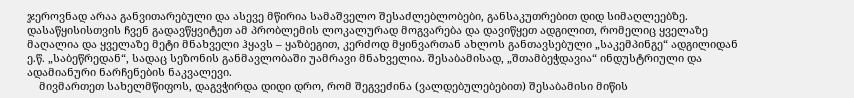ჯეროვნად არაა განვითარებული და ასევე მწირია სამაშველო შესაძლებლობები, განსაკუთრებით დიდ სიმაღლეებზე. დასაწყისისთვის ჩვენ გადავწყვიტეთ ამ პრობლემის ლოკალურად მოგვარება და დავიწყეთ ადგილით, რომელიც ყველაზე მაღალია და ყველაზე მეტი მნახველი ჰყავს – ყაზბეგით, კერძოდ მყინვართან ახლოს განთავსებული „საკემპინგე“ ადგილიდან ე.წ. „საბეწრედან“, სადაც სეზონის განმავლობაში უამრავი მნახველია. შესაბამისად, „შთამბეჭდავია“ ინდუსტრიული და ადამიანური ნარჩენების ნაკვალევი.
    მივმართეთ სახელმწიფოს, დაგვჭირდა დიდი დრო, რომ შეგვეძინა (ვალდებულებებით) შესაბამისი მიწის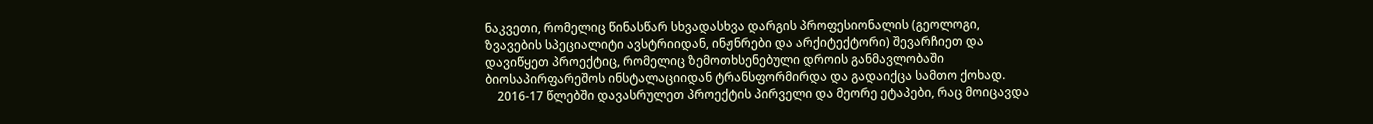ნაკვეთი, რომელიც წინასწარ სხვადასხვა დარგის პროფესიონალის (გეოლოგი, ზვავების სპეციალიტი ავსტრიიდან, ინჟნრები და არქიტექტორი) შევარჩიეთ და დავიწყეთ პროექტიც, რომელიც ზემოთხსენებული დროის განმავლობაში ბიოსაპირფარეშოს ინსტალაციიდან ტრანსფორმირდა და გადაიქცა სამთო ქოხად.
    2016-17 წლებში დავასრულეთ პროექტის პირველი და მეორე ეტაპები, რაც მოიცავდა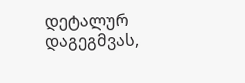დეტალურ დაგეგმვას,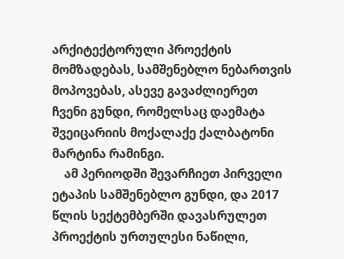არქიტექტორული პროექტის მომზადებას, სამშენებლო ნებართვის მოპოვებას, ასევე გავაძლიერეთ ჩვენი გუნდი, რომელსაც დაემატა შვეიცარიის მოქალაქე ქალბატონი მარტინა რამინგი.
    ამ პერიოდში შევარჩიეთ პირველი ეტაპის სამშენებლო გუნდი, და 2017 წლის სექტემბერში დავასრულეთ პროექტის ურთულესი ნაწილი,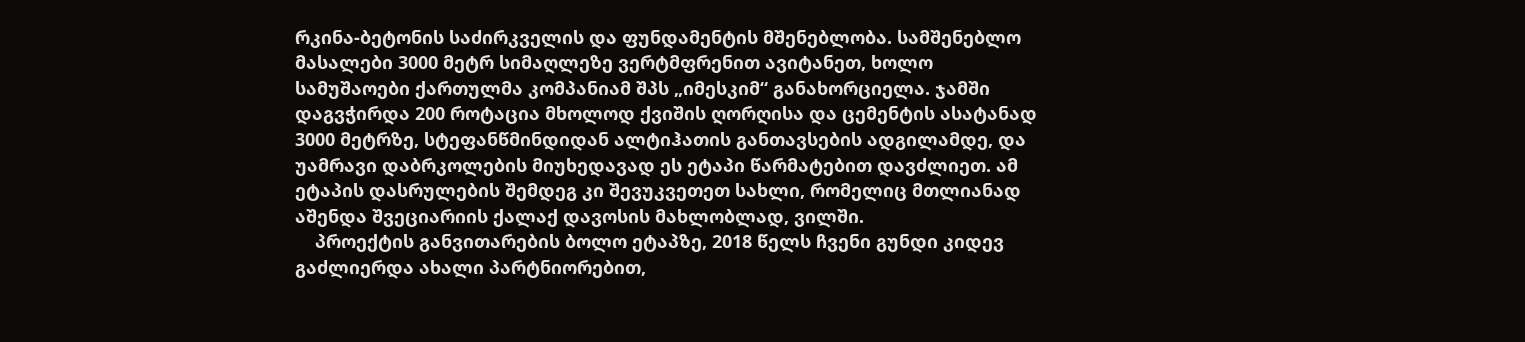რკინა-ბეტონის საძირკველის და ფუნდამენტის მშენებლობა. სამშენებლო მასალები 3000 მეტრ სიმაღლეზე ვერტმფრენით ავიტანეთ, ხოლო სამუშაოები ქართულმა კომპანიამ შპს „იმესკიმ“ განახორციელა. ჯამში დაგვჭირდა 200 როტაცია მხოლოდ ქვიშის ღორღისა და ცემენტის ასატანად 3000 მეტრზე, სტეფანწმინდიდან ალტიჰათის განთავსების ადგილამდე, და უამრავი დაბრკოლების მიუხედავად ეს ეტაპი წარმატებით დავძლიეთ. ამ ეტაპის დასრულების შემდეგ კი შევუკვეთეთ სახლი, რომელიც მთლიანად აშენდა შვეციარიის ქალაქ დავოსის მახლობლად, ვილში.
    პროექტის განვითარების ბოლო ეტაპზე, 2018 წელს ჩვენი გუნდი კიდევ გაძლიერდა ახალი პარტნიორებით,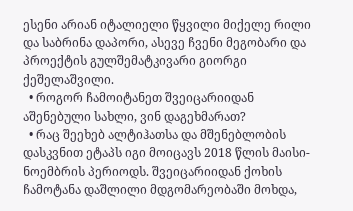ესენი არიან იტალიელი წყვილი მიქელე რილი და საბრინა დაპორი, ასევე ჩვენი მეგობარი და პროექტის გულშემატკივარი გიორგი ქეშელაშვილი.
  • როგორ ჩამოიტანეთ შვეიცარიიდან აშენებული სახლი, ვინ დაგეხმარათ?
  • რაც შეეხებ ალტიჰათსა და მშენებლობის დასკვნით ეტაპს იგი მოიცავს 2018 წლის მაისი-ნოემბრის პერიოდს. შვეიცარიიდან ქოხის ჩამოტანა დაშლილი მდგომარეობაში მოხდა,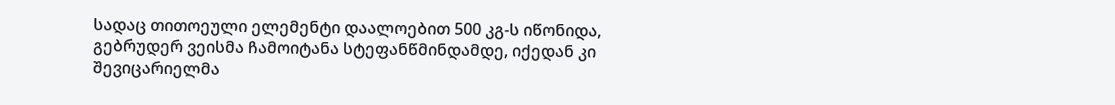სადაც თითოეული ელემენტი დაალოებით 500 კგ-ს იწონიდა, გებრუდერ ვეისმა ჩამოიტანა სტეფანწმინდამდე, იქედან კი შევიცარიელმა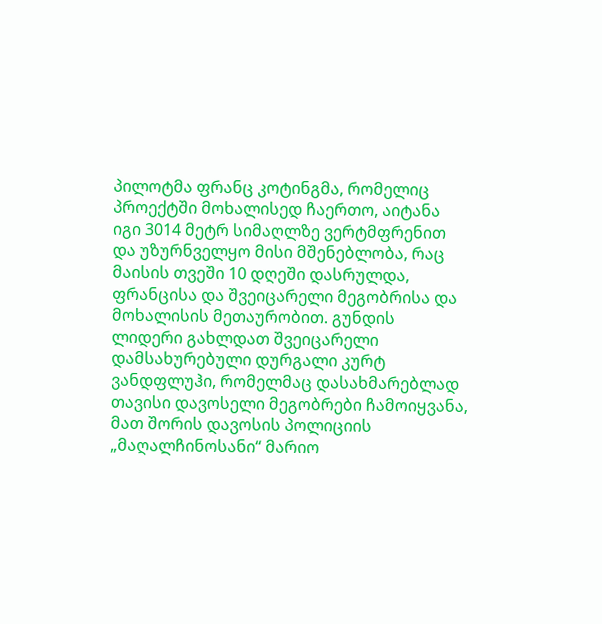პილოტმა ფრანც კოტინგმა, რომელიც პროექტში მოხალისედ ჩაერთო, აიტანა იგი 3014 მეტრ სიმაღლზე ვერტმფრენით და უზურნველყო მისი მშენებლობა, რაც მაისის თვეში 10 დღეში დასრულდა, ფრანცისა და შვეიცარელი მეგობრისა და მოხალისის მეთაურობით. გუნდის ლიდერი გახლდათ შვეიცარელი დამსახურებული დურგალი კურტ ვანდფლუჰი, რომელმაც დასახმარებლად თავისი დავოსელი მეგობრები ჩამოიყვანა, მათ შორის დავოსის პოლიციის „მაღალჩინოსანი“ მარიო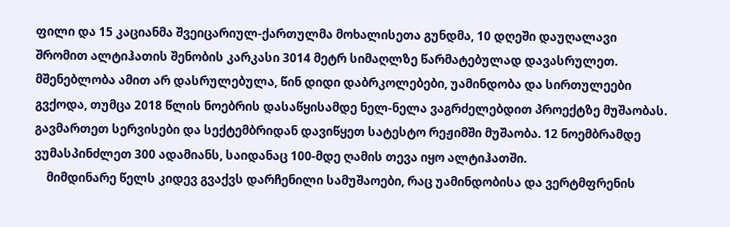ფილი და 15 კაციანმა შვეიცარიულ-ქართულმა მოხალისეთა გუნდმა, 10 დღეში დაუღალავი შრომით ალტიჰათის შენობის კარკასი 3014 მეტრ სიმაღლზე წარმატებულად დავასრულეთ. მშენებლობა ამით არ დასრულებულა, წინ დიდი დაბრკოლებები, უამინდობა და სირთულეები გვქოდა, თუმცა 2018 წლის ნოებრის დასაწყისამდე ნელ-ნელა ვაგრძელებდით პროექტზე მუშაობას. გავმართეთ სერვისები და სექტემბრიდან დავიწყეთ სატესტო რეჟიმში მუშაობა. 12 ნოემბრამდე ვუმასპინძლეთ 300 ადამიანს, საიდანაც 100-მდე ღამის თევა იყო ალტიჰათში.
    მიმდინარე წელს კიდევ გვაქვს დარჩენილი სამუშაოები, რაც უამინდობისა და ვერტმფრენის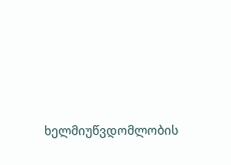ხელმიუწვდომლობის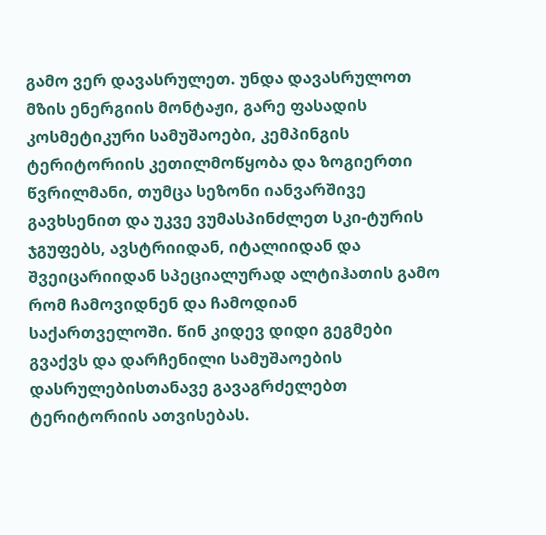გამო ვერ დავასრულეთ. უნდა დავასრულოთ მზის ენერგიის მონტაჟი, გარე ფასადის კოსმეტიკური სამუშაოები, კემპინგის ტერიტორიის კეთილმოწყობა და ზოგიერთი წვრილმანი, თუმცა სეზონი იანვარშივე გავხსენით და უკვე ვუმასპინძლეთ სკი-ტურის ჯგუფებს, ავსტრიიდან, იტალიიდან და შვეიცარიიდან სპეციალურად ალტიჰათის გამო რომ ჩამოვიდნენ და ჩამოდიან საქართველოში. წინ კიდევ დიდი გეგმები გვაქვს და დარჩენილი სამუშაოების დასრულებისთანავე გავაგრძელებთ ტერიტორიის ათვისებას.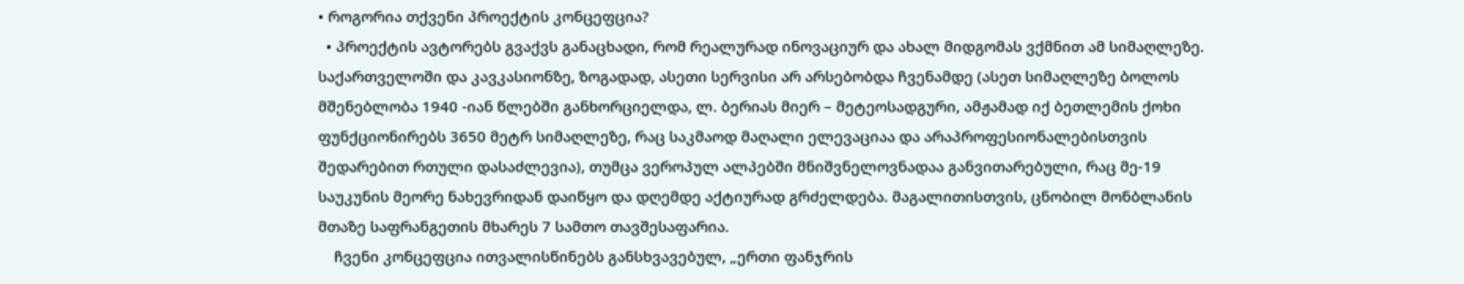• როგორია თქვენი პროექტის კონცეფცია?
  • პროექტის ავტორებს გვაქვს განაცხადი, რომ რეალურად ინოვაციურ და ახალ მიდგომას ვქმნით ამ სიმაღლეზე. საქართველოში და კავკასიონზე, ზოგადად, ასეთი სერვისი არ არსებობდა ჩვენამდე (ასეთ სიმაღლეზე ბოლოს მშენებლობა 1940 -იან წლებში განხორციელდა, ლ. ბერიას მიერ – მეტეოსადგური, ამჟამად იქ ბეთლემის ქოხი ფუნქციონირებს 3650 მეტრ სიმაღლეზე, რაც საკმაოდ მაღალი ელევაციაა და არაპროფესიონალებისთვის შედარებით რთული დასაძლევია), თუმცა ვეროპულ ალპებში მნიშვნელოვნადაა განვითარებული, რაც მე-19 საუკუნის მეორე ნახევრიდან დაიწყო და დღემდე აქტიურად გრძელდება. მაგალითისთვის, ცნობილ მონბლანის მთაზე საფრანგეთის მხარეს 7 სამთო თავშესაფარია.
    ჩვენი კონცეფცია ითვალისწინებს განსხვავებულ, „ერთი ფანჯრის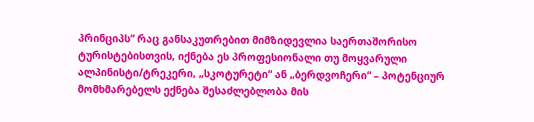პრინციპს“ რაც განსაკუთრებით მიმზიდევლია საერთაშორისო ტურისტებისთვის, იქნება ეს პროფესიონალი თუ მოყვარული ალპინისტი/ტრეკერი, „სკოტურეტი“ ან „ბერდვოჩერი“ – პოტენციურ მომხმარებელს ექნება შესაძლებლობა მის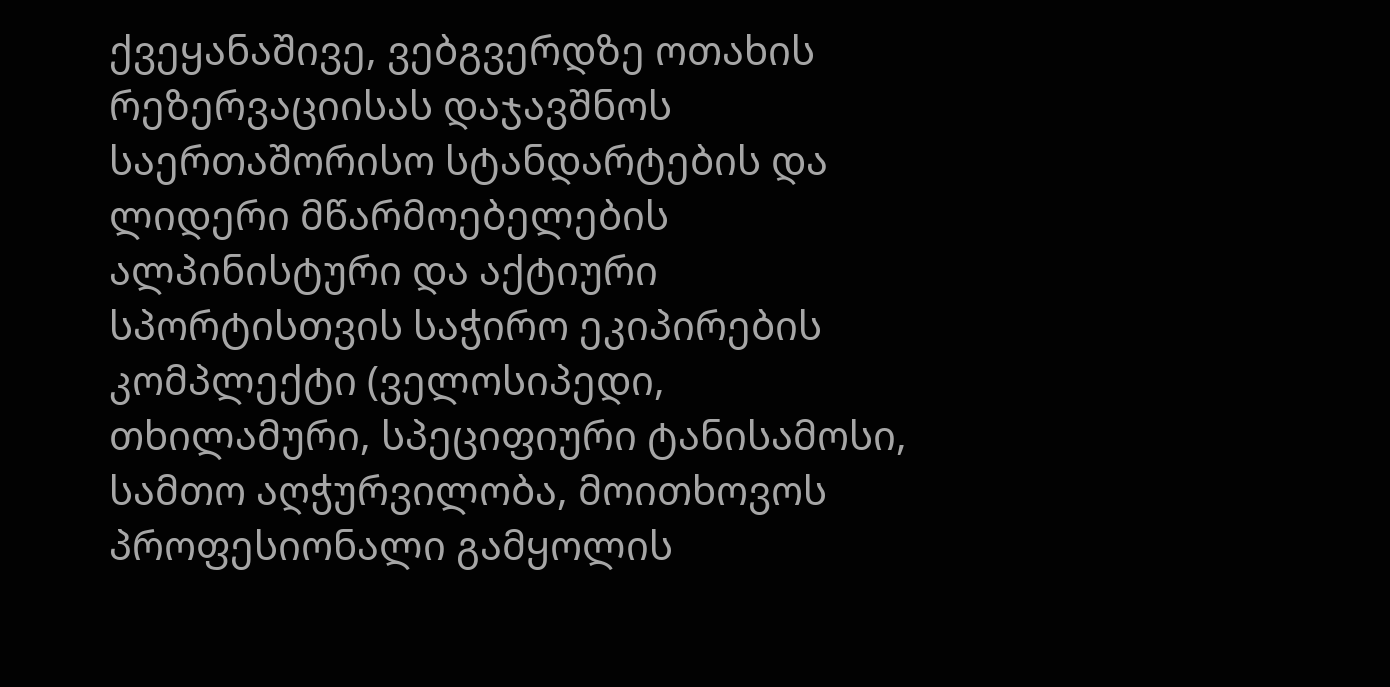ქვეყანაშივე, ვებგვერდზე ოთახის რეზერვაციისას დაჯავშნოს საერთაშორისო სტანდარტების და ლიდერი მწარმოებელების ალპინისტური და აქტიური სპორტისთვის საჭირო ეკიპირების კომპლექტი (ველოსიპედი, თხილამური, სპეციფიური ტანისამოსი, სამთო აღჭურვილობა, მოითხოვოს პროფესიონალი გამყოლის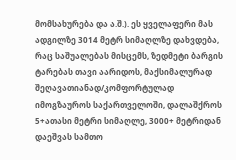მომსახურება და ა.შ.). ეს ყველაფერი მას ადგილზე 3014 მეტრ სიმაღლზე დახვდება, რაც საშუალებას მისცემს, ზედმეტი ბარგის ტარებას თავი აარიდოს, მაქსიმალურად შეღავათიანად/კომფორტულად იმოგზაუროს საქართველოში, დალაშქროს 5+ათასი მეტრი სიმაღლე, 3000+ მეტრიდან დაეშვას სამთო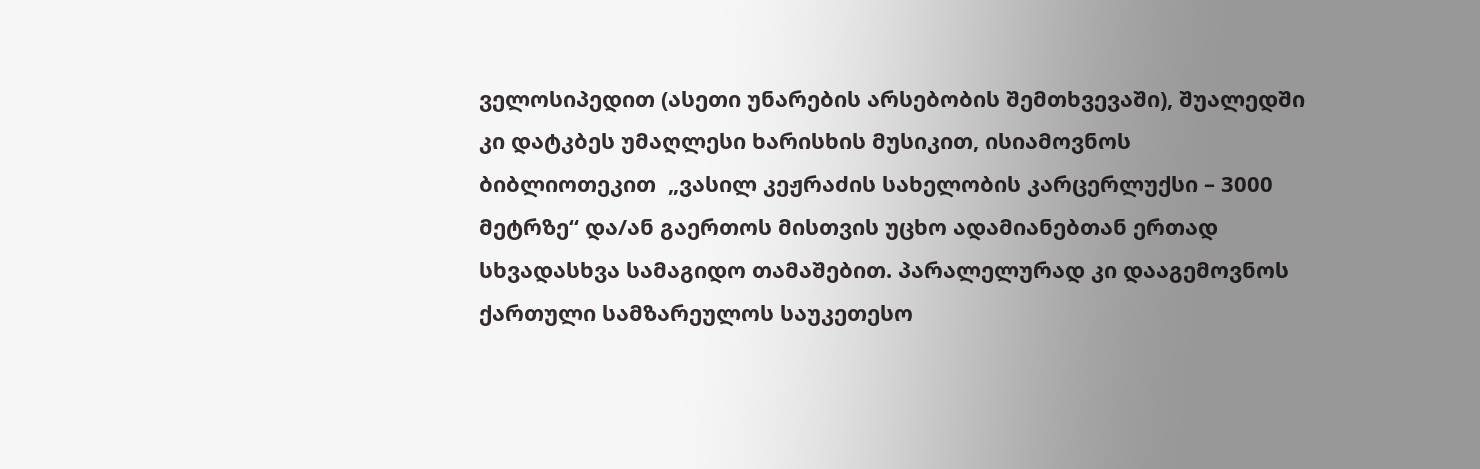ველოსიპედით (ასეთი უნარების არსებობის შემთხვევაში), შუალედში კი დატკბეს უმაღლესი ხარისხის მუსიკით, ისიამოვნოს ბიბლიოთეკით  „ვასილ კეჟრაძის სახელობის კარცერლუქსი – 3000 მეტრზე“ და/ან გაერთოს მისთვის უცხო ადამიანებთან ერთად სხვადასხვა სამაგიდო თამაშებით. პარალელურად კი დააგემოვნოს ქართული სამზარეულოს საუკეთესო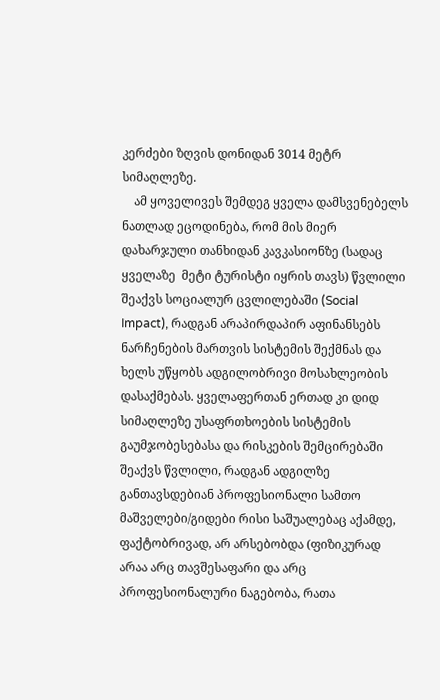კერძები ზღვის დონიდან 3014 მეტრ სიმაღლეზე.
    ამ ყოველივეს შემდეგ ყველა დამსვენებელს ნათლად ეცოდინება, რომ მის მიერ დახარჯული თანხიდან კავკასიონზე (სადაც ყველაზე  მეტი ტურისტი იყრის თავს) წვლილი შეაქვს სოციალურ ცვლილებაში (Social Impact), რადგან არაპირდაპირ აფინანსებს ნარჩენების მართვის სისტემის შექმნას და ხელს უწყობს ადგილობრივი მოსახლეობის დასაქმებას. ყველაფერთან ერთად კი დიდ სიმაღლეზე უსაფრთხოების სისტემის გაუმჯობესებასა და რისკების შემცირებაში შეაქვს წვლილი, რადგან ადგილზე განთავსდებიან პროფესიონალი სამთო მაშველები/გიდები რისი საშუალებაც აქამდე, ფაქტობრივად, არ არსებობდა (ფიზიკურად არაა არც თავშესაფარი და არც პროფესიონალური ნაგებობა, რათა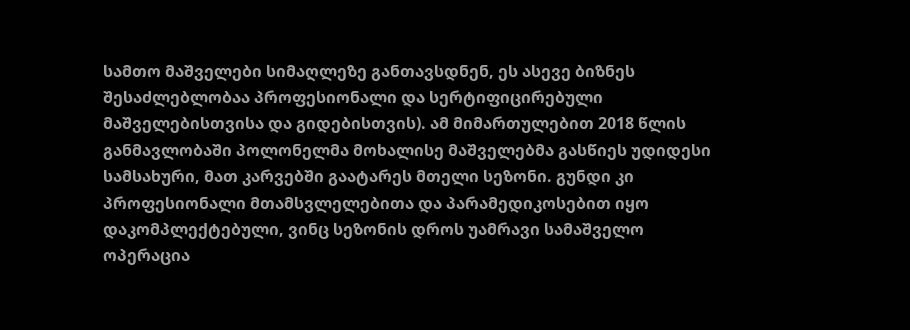სამთო მაშველები სიმაღლეზე განთავსდნენ, ეს ასევე ბიზნეს შესაძლებლობაა პროფესიონალი და სერტიფიცირებული მაშველებისთვისა და გიდებისთვის). ამ მიმართულებით 2018 წლის განმავლობაში პოლონელმა მოხალისე მაშველებმა გასწიეს უდიდესი სამსახური, მათ კარვებში გაატარეს მთელი სეზონი. გუნდი კი პროფესიონალი მთამსვლელებითა და პარამედიკოსებით იყო დაკომპლექტებული, ვინც სეზონის დროს უამრავი სამაშველო ოპერაცია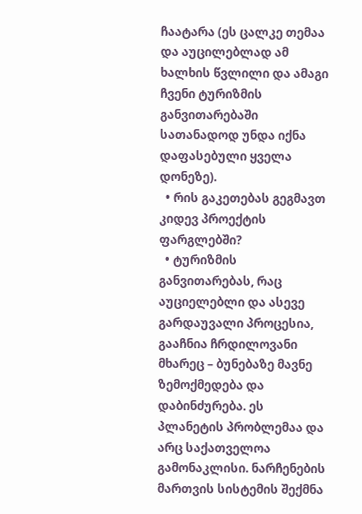ჩაატარა (ეს ცალკე თემაა და აუცილებლად ამ ხალხის წვლილი და ამაგი ჩვენი ტურიზმის განვითარებაში სათანადოდ უნდა იქნა დაფასებული ყველა დონეზე).
  • რის გაკეთებას გეგმავთ კიდევ პროექტის ფარგლებში?
  • ტურიზმის განვითარებას, რაც აუციელებლი და ასევე გარდაუვალი პროცესია, გააჩნია ჩრდილოვანი მხარეც – ბუნებაზე მავნე ზემოქმედება და დაბინძურება. ეს პლანეტის პრობლემაა და არც საქათველოა გამონაკლისი. ნარჩენების მართვის სისტემის შექმნა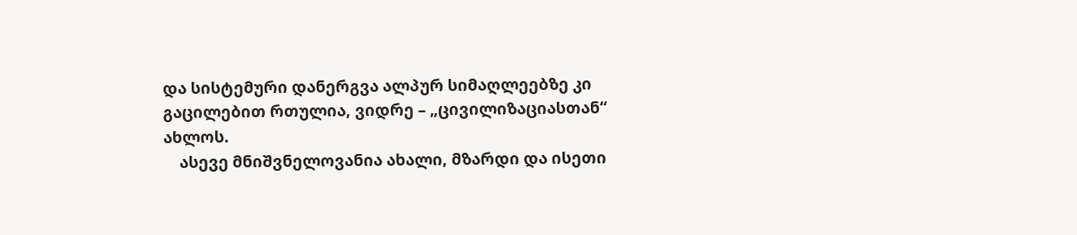და სისტემური დანერგვა ალპურ სიმაღლეებზე კი გაცილებით რთულია, ვიდრე – „ცივილიზაციასთან“ ახლოს.
    ასევე მნიშვნელოვანია ახალი, მზარდი და ისეთი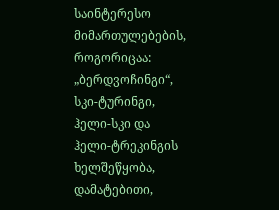საინტერესო მიმართულებების, როგორიცაა: „ბერდვოჩინგი“, სკი-ტურინგი, ჰელი-სკი და ჰელი-ტრეკინგის ხელშეწყობა, დამატებითი,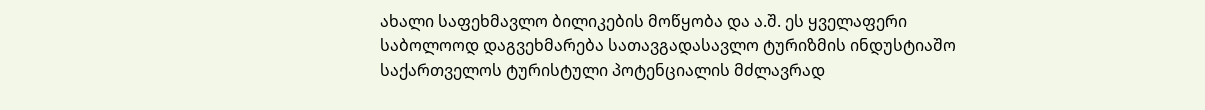ახალი საფეხმავლო ბილიკების მოწყობა და ა.შ. ეს ყველაფერი საბოლოოდ დაგვეხმარება სათავგადასავლო ტურიზმის ინდუსტიაშო საქართველოს ტურისტული პოტენციალის მძლავრად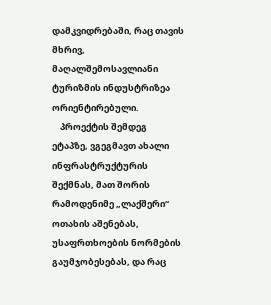დამკვიდრებაში, რაც თავის მხრივ, მაღალშემოსავლიანი ტურიზმის ინდუსტრიზეა ორიენტირებული.
    პროექტის შემდეგ ეტაპზე, ვგეგმავთ ახალი ინფრასტრუქტურის შექმნას, მათ შორის რამოდენიმე „ლაქშერი“ ოთახის აშენებას, უსაფრთხოების ნორმების გაუმჯობესებას, და რაც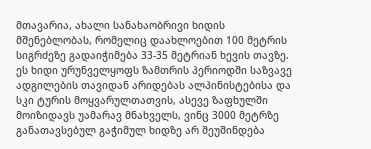მთავარია, ახალი სანახაობრივი ხიდის მშენებლობას, რომელიც დაახლოებით 100 მეტრის სიგრძეზე გადაიჭიმება 33-35 მეტრიან ხევის თავზე. ეს ხიდი ურუნველყოფს ზამთრის პერიოდში საზვავე ადგილების თავიდან არიდებას ალპინისტებისა და სკი ტურის მოყვარულთათვის, ასევე ზაფხულში მოიზიდავს უამარავ მნახველს, ვინც 3000 მეტრზე განათავსებულ გაჭიმულ ხიდზე არ შეუშინდება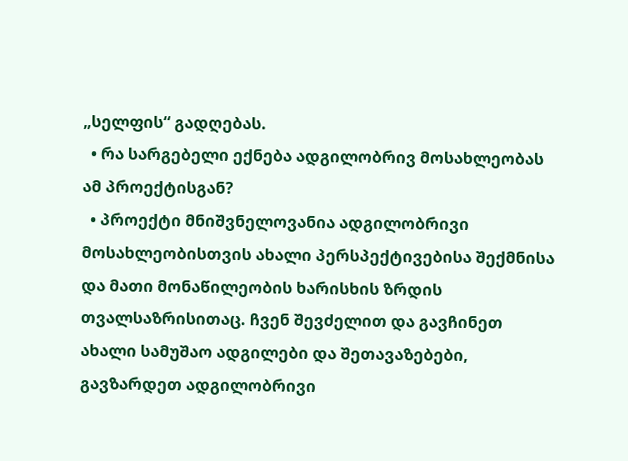„სელფის“ გადღებას.
  • რა სარგებელი ექნება ადგილობრივ მოსახლეობას ამ პროექტისგან?
  • პროექტი მნიშვნელოვანია ადგილობრივი მოსახლეობისთვის ახალი პერსპექტივებისა შექმნისა და მათი მონაწილეობის ხარისხის ზრდის თვალსაზრისითაც. ჩვენ შევძელით და გავჩინეთ ახალი სამუშაო ადგილები და შეთავაზებები, გავზარდეთ ადგილობრივი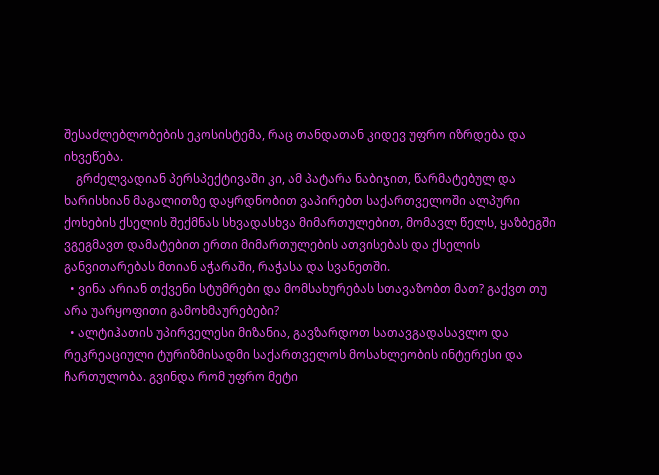შესაძლებლობების ეკოსისტემა, რაც თანდათან კიდევ უფრო იზრდება და იხვეწება.
    გრძელვადიან პერსპექტივაში კი, ამ პატარა ნაბიჯით, წარმატებულ და ხარისხიან მაგალითზე დაყრდნობით ვაპირებთ საქართველოში ალპური ქოხების ქსელის შექმნას სხვადასხვა მიმართულებით, მომავლ წელს, ყაზბეგში ვგეგმავთ დამატებით ერთი მიმართულების ათვისებას და ქსელის განვითარებას მთიან აჭარაში, რაჭასა და სვანეთში.
  • ვინა არიან თქვენი სტუმრები და მომსახურებას სთავაზობთ მათ? გაქვთ თუ არა უარყოფითი გამოხმაურებები?
  • ალტიჰათის უპირველესი მიზანია, გავზარდოთ სათავგადასავლო და რეკრეაციული ტურიზმისადმი საქართველოს მოსახლეობის ინტერესი და ჩართულობა. გვინდა რომ უფრო მეტი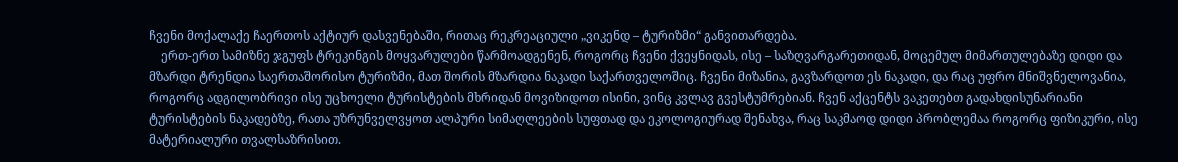ჩვენი მოქალაქე ჩაერთოს აქტიურ დასვენებაში, რითაც რეკრეაციული „ვიკენდ – ტურიზმი“ განვითარდება.
    ერთ-ერთ სამიზნე ჯგუფს ტრეკინგის მოყვარულები წარმოადგენენ, როგორც ჩვენი ქვეყნიდას, ისე – საზღვარგარეთიდან, მოცემულ მიმართულებაზე დიდი და მზარდი ტრენდია საერთაშორისო ტურიზმი, მათ შორის მზარდია ნაკადი საქართველოშიც. ჩვენი მიზანია, გავზარდოთ ეს ნაკადი, და რაც უფრო მნიშვნელოვანია, როგორც ადგილობრივი ისე უცხოელი ტურისტების მხრიდან მოვიზიდოთ ისინი, ვინც კვლავ გვესტუმრებიან. ჩვენ აქცენტს ვაკეთებთ გადახდისუნარიანი ტურისტების ნაკადებზე, რათა უზრუნველვყოთ ალპური სიმაღლეების სუფთად და ეკოლოგიურად შენახვა, რაც საკმაოდ დიდი პრობლემაა როგორც ფიზიკური, ისე მატერიალური თვალსაზრისით.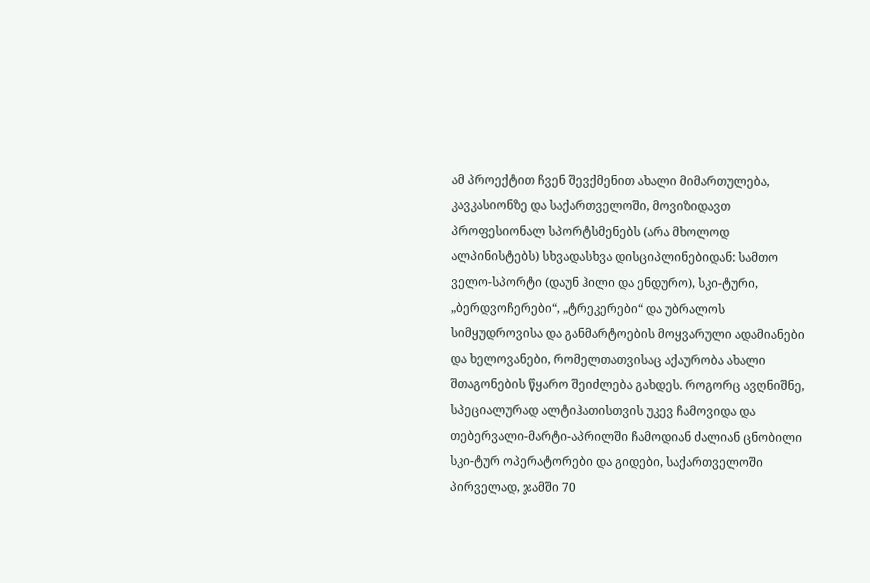ამ პროექტით ჩვენ შევქმენით ახალი მიმართულება, კავკასიონზე და საქართველოში, მოვიზიდავთ პროფესიონალ სპორტსმენებს (არა მხოლოდ ალპინისტებს) სხვადასხვა დისციპლინებიდან: სამთო ველო-სპორტი (დაუნ ჰილი და ენდურო), სკი-ტური, „ბერდვოჩერები“, „ტრეკერები“ და უბრალოს სიმყუდროვისა და განმარტოების მოყვარული ადამიანები და ხელოვანები, რომელთათვისაც აქაურობა ახალი შთაგონების წყარო შეიძლება გახდეს. როგორც ავღნიშნე, სპეციალურად ალტიჰათისთვის უკევ ჩამოვიდა და თებერვალი-მარტი-აპრილში ჩამოდიან ძალიან ცნობილი სკი-ტურ ოპერატორები და გიდები, საქართველოში პირველად, ჯამში 70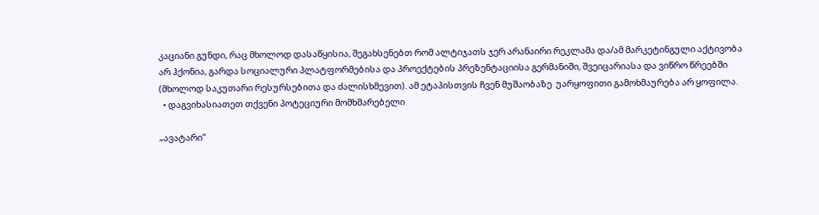კაციანი გუნდი, რაც მხოლოდ დასაწყისია, შეგახსენებთ რომ ალტიჯათს ჯერ არანაირი რეკლამა და/ამ მარკეტინგული აქტივობა არ ჰქონია, გარდა სოციალური პლატფორმებისა და პროექტების პრეზენტაციისა გერმანიში, შვეიცარიასა და ვიწრო წრეებში (მხოლოდ საკუთარი რესურსებითა და ძალისხმევით). ამ ეტაპისთვის ჩვენ მუშაობაზე  უარყოფითი გამოხმაურება არ ყოფილა.
  • დაგვიხასიათეთ თქვენი პოტეციური მომხმარებელი

„ავატარი“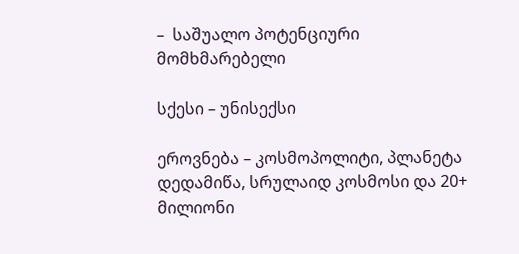–  საშუალო პოტენციური მომხმარებელი

სქესი – უნისექსი

ეროვნება – კოსმოპოლიტი, პლანეტა დედამიწა, სრულაიდ კოსმოსი და 20+ მილიონი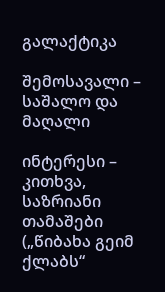გალაქტიკა

შემოსავალი – საშალო და მაღალი

ინტერესი – კითხვა, საზრიანი თამაშები („წიბახა გეიმ ქლაბს“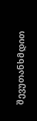შევუთანხმდით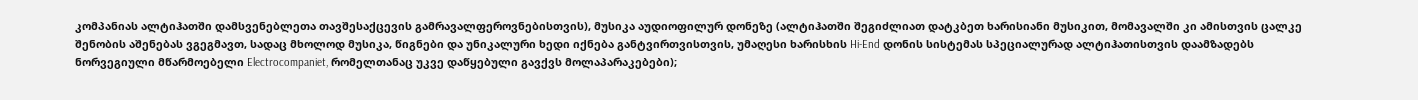კომპანიას ალტიჰათში დამსვენებლეთა თავშესაქცევის გამრავალფეროვნებისთვის), მუსიკა აუდიოფილურ დონეზე (ალტიჰათში შეგიძლიათ დატკბეთ ხარისიანი მუსიკით, მომავალში კი ამისთვის ცალკე შენობის აშენებას ვგეგმავთ, სადაც მხოლოდ მუსიკა, წიგნები და უნიკალური ხედი იქნება განტვირთვისთვის, უმაღესი ხარისხის Hi-End დონის სისტემას სპეციალურად ალტიჰათისთვის დაამზადებს ნორვეგიული მწარმოებელი Electrocompaniet, რომელთანაც უკვე დაწყებული გავქვს მოლაპარაკებები);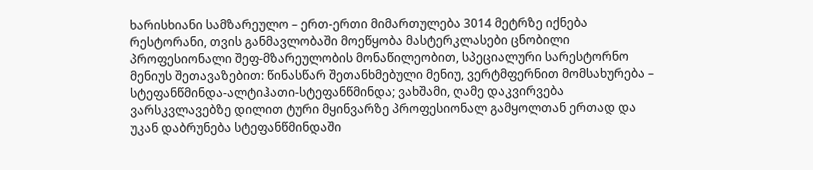ხარისხიანი სამზარეულო – ერთ-ერთი მიმართულება 3014 მეტრზე იქნება რესტორანი, თვის განმავლობაში მოეწყობა მასტერკლასები ცნობილი პროფესიონალი შეფ-მზარეულობის მონაწილეობით, სპეციალური სარესტორნო მენიუს შეთავაზებით: წინასწარ შეთანხმებული მენიუ, ვერტმფერნით მომსახურება – სტეფანწმინდა-ალტიჰათი-სტეფანწმინდა; ვახშამი, ღამე დაკვირვება ვარსკვლავებზე დილით ტური მყინვარზე პროფესიონალ გამყოლთან ერთად და უკან დაბრუნება სტეფანწმინდაში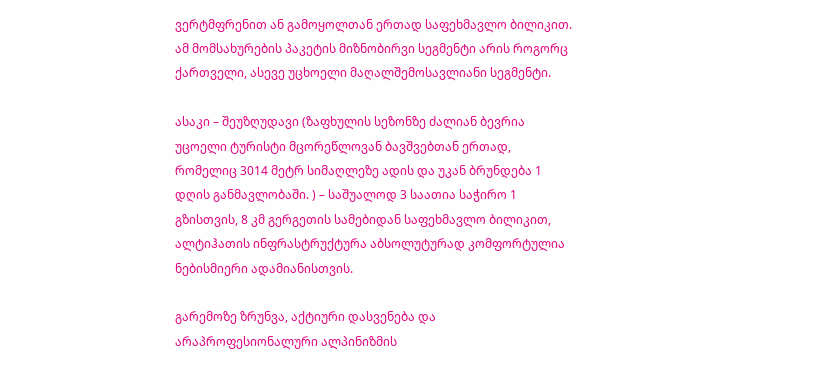ვერტმფრენით ან გამოყოლთან ერთად საფეხმავლო ბილიკით. ამ მომსახურების პაკეტის მიზნობირვი სეგმენტი არის როგორც ქართველი, ასევე უცხოელი მაღალშემოსავლიანი სეგმენტი.

ასაკი – შეუზღუდავი (ზაფხულის სეზონზე ძალიან ბევრია უცოელი ტურისტი მცორეწლოვან ბავშვებთან ერთად, რომელიც 3014 მეტრ სიმაღლეზე ადის და უკან ბრუნდება 1 დღის განმავლობაში. ) – საშუალოდ 3 საათია საჭირო 1 გზისთვის, 8 კმ გერგეთის სამებიდან საფეხმავლო ბილიკით, ალტიჰათის ინფრასტრუქტურა აბსოლუტურად კომფორტულია ნებისმიერი ადამიანისთვის.

გარემოზე ზრუნვა, აქტიური დასვენება და არაპროფესიონალური ალპინიზმის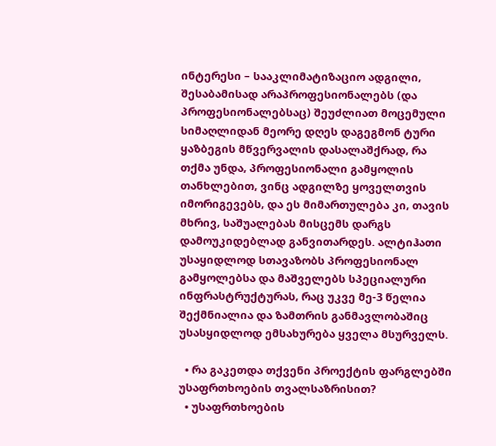ინტერესი – სააკლიმატიზაციო ადგილი, შესაბამისად არაპროფესიონალებს (და პროფესიონალებსაც) შეუძლიათ მოცემული სიმაღლიდან მეორე დღეს დაგეგმონ ტური ყაზბეგის მწვერვალის დასალაშქრად, რა თქმა უნდა, პროფესიონალი გამყოლის თანხლებით, ვინც ადგილზე ყოველთვის იმორიგევებს, და ეს მიმართულება კი, თავის მხრივ, საშუალებას მისცემს დარგს დამოუკიდებლად განვითარდეს. ალტიჰათი უსაყიდლოდ სთავაზობს პროფესიონალ გამყოლებსა და მაშველებს სპეციალური ინფრასტრუქტურას, რაც უკვე მე-3 წელია შექმნიალია და ზამთრის განმავლობაშიც უსასყიდლოდ ემსახურება ყველა მსურველს.

  • რა გაკეთდა თქვენი პროექტის ფარგლებში უსაფრთხოების თვალსაზრისით?
  • უსაფრთხოების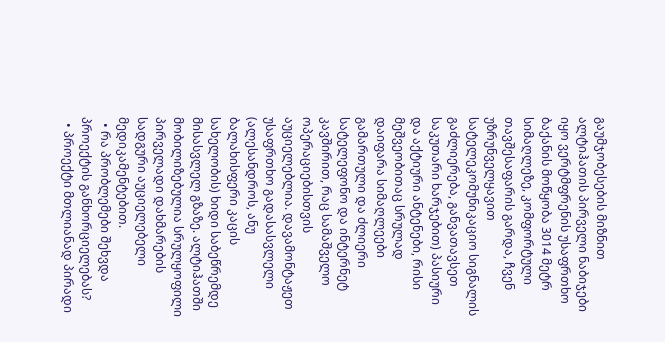გაუმჯობესების მიზნით ალტიჰათის პირველი ნაბიჯები იყო ვერტმფრენის უსაფრთხო ბაქანის მოწყობა 3014 მეტრ სიმაღლეზე, კომფორტული თავშესაფარის გარდა, ჩვენ უზრუნველყავით სატელეკომუნიკაციო სიგნალის გაძლიერება, განვათავსეთ საკუთარი ხარჯებით) პასიური და აქტიური ანტენები, რისი მეშვეობითაც სრულად დაიფარა სიმაღლეები გამართული და ძლიერი სატელეფონო და ინტერნეტ კავშირით, რაც სამაშველო ოპერაციებისთვის აუციელებლია. დავამონტაჟეთ უსაფრთხო გადასასვლელი (ალესანდროს, ანუ ბალახისფერი კაცის სახელობის) ხიდი საბეწრემდე მისასვლელ გზაზე. ალტიჰათში მობილიზებულია სრულყოფილი პირველადი დახმარების სადგური აუციელებელი მედიკამენტებით.
  • რა პრობლემები შეხვდა პროექტის განხორციელებას?
  • პროექტი მთლიანად პირადი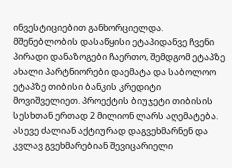ინვესტიციებით განხორციელდა. მშენებლობის დასაწყისი ეტაპიდანვე ჩვენი პირადი დანაზოგები ჩაერთო, შემდგომ ეტაპზე ახალი პარტნიორები დაემატა და საბოლოო ეტაპზე თიბისი ბანკის კრედიტი მოვიშველიეთ. პროექტის ბიუჯეტი თიბისის სესხთან ერთად 2 მილიონ ლარს აღემატება. ასევე ძალიან აქტიურად დაგვეხმარნენ და კვლავ გვეხმარებიან შევიცარიელი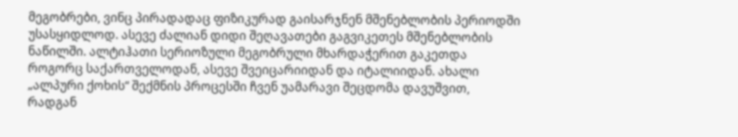მეგობრები, ვინც პირადადაც ფიზიკურად გაისარჯნენ მშენებლობის პერიოდში უსასყიდლოდ. ასევე ძალიან დიდი შეღავათები გაგვიკეთეს მშენებლობის ნაწილში. ალტიჰათი სერიოზული მეგობრული მხარდაჭერით გაკეთდა როგორც საქართველოდან, ასევე შვეიცარიიდან და იტალიიდან. ახალი „ალპური ქოხის“ შექმნის პროცესში ჩვენ უამარავი შეცდომა დავუშვით, რადგან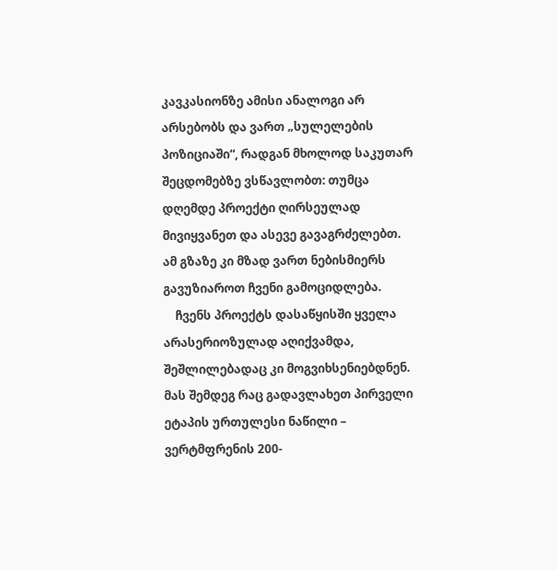კავკასიონზე ამისი ანალოგი არ არსებობს და ვართ „სულელების პოზიციაში“, რადგან მხოლოდ საკუთარ შეცდომებზე ვსწავლობთ: თუმცა დღემდე პროექტი ღირსეულად მივიყვანეთ და ასევე გავაგრძელებთ. ამ გზაზე კი მზად ვართ ნებისმიერს გავუზიაროთ ჩვენი გამოციდლება.
    ჩვენს პროექტს დასაწყისში ყველა არასერიოზულად აღიქვამდა, შეშლილებადაც კი მოგვიხსენიებდნენ. მას შემდეგ რაც გადავლახეთ პირველი ეტაპის ურთულესი ნაწილი – ვერტმფრენის 200-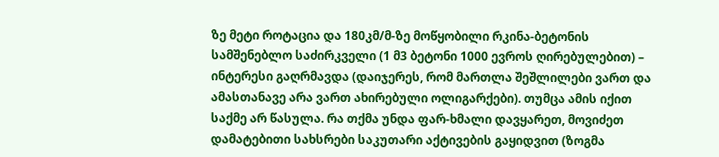ზე მეტი როტაცია და 180კმ/მ-ზე მოწყობილი რკინა-ბეტონის სამშენებლო საძირკველი (1 მ3 ბეტონი 1000 ევროს ღირებულებით) – ინტერესი გაღრმავდა (დაიჯერეს, რომ მართლა შეშლილები ვართ და ამასთანავე არა ვართ ახირებული ოლიგარქები). თუმცა ამის იქით საქმე არ წასულა. რა თქმა უნდა ფარ-ხმალი დავყარეთ, მოვიძეთ დამატებითი სახსრები საკუთარი აქტივების გაყიდვით (ზოგმა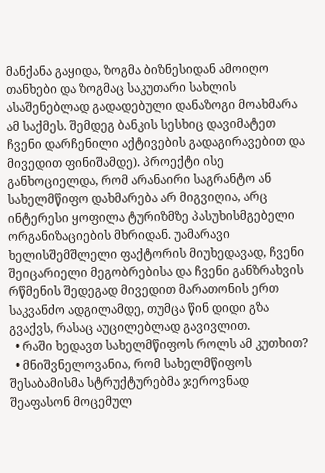მანქანა გაყიდა, ზოგმა ბიზნესიდან ამოიღო თანხები და ზოგმაც საკუთარი სახლის ასაშენებლად გადადებული დანაზოგი მოახმარა ამ საქმეს. შემდეგ ბანკის სესხიც დავიმატეთ ჩვენი დარჩენილი აქტივების გადაგირავებით და მივედით ფინიშამდე). პროექტი ისე განხოციელდა, რომ არანაირი საგრანტო ან სახელმწიფო დახმარება არ მიგვიღია, არც ინტერესი ყოფილა ტურიზმზე პასუხისმგებელი ორგანიზაციების მხრიდან. უამარავი ხელისშემშლელი ფაქტორის მიუხედავად, ჩვენი შეიცარიელი მეგობრებისა და ჩვენი განზრახვის რწმენის შედეგად მივედით მარათონის ერთ საკვანძო ადგილამდე, თუმცა წინ დიდი გზა გვაქვს, რასაც აუცილებლად გავივლით.
  • რაში ხედავთ სახელმწიფოს როლს ამ კუთხით?
  • მნიშვნელოვანია, რომ სახელმწიფოს შესაბამისმა სტრუქტურებმა ჯეროვნად შეაფასონ მოცემულ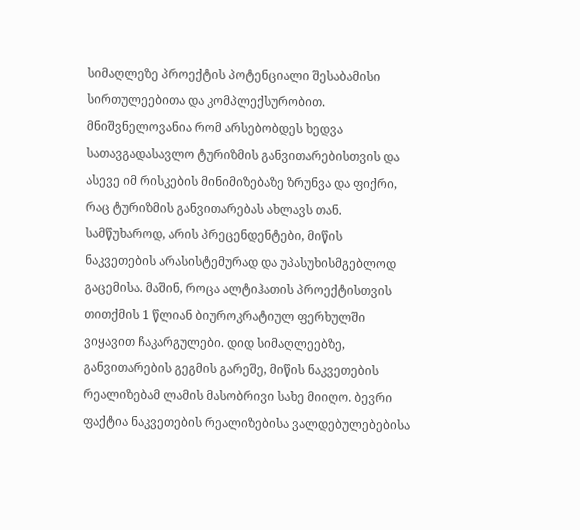სიმაღლეზე პროექტის პოტენციალი შესაბამისი სირთულეებითა და კომპლექსურობით. მნიშვნელოვანია რომ არსებობდეს ხედვა სათავგადასავლო ტურიზმის განვითარებისთვის და ასევე იმ რისკების მინიმიზებაზე ზრუნვა და ფიქრი, რაც ტურიზმის განვითარებას ახლავს თან. სამწუხაროდ, არის პრეცენდენტები, მიწის ნაკვეთების არასისტემურად და უპასუხისმგებლოდ გაცემისა. მაშინ, როცა ალტიჰათის პროექტისთვის თითქმის 1 წლიან ბიუროკრატიულ ფერხულში ვიყავით ჩაკარგულები. დიდ სიმაღლეებზე, განვითარების გეგმის გარეშე, მიწის ნაკვეთების რეალიზებამ ლამის მასობრივი სახე მიიღო. ბევრი ფაქტია ნაკვეთების რეალიზებისა ვალდებულებებისა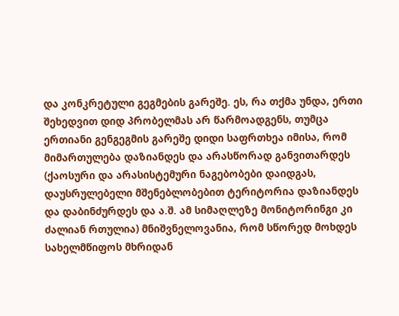და კონკრეტული გეგმების გარეშე. ეს, რა თქმა უნდა, ერთი შეხედვით დიდ პრობელმას არ წარმოადგენს, თუმცა ერთიანი გენგეგმის გარეშე დიდი საფრთხეა იმისა, რომ მიმართულება დაზიანდეს და არასწორად განვითარდეს (ქაოსური და არასისტემური ნაგებობები დაიდგას, დაუსრულებელი მშენებლობებით ტერიტორია დაზიანდეს და დაბინძურდეს და ა.შ. ამ სიმაღლეზე მონიტორინგი კი ძალიან რთულია) მნიშვნელოვანია, რომ სწორედ მოხდეს სახელმწიფოს მხრიდან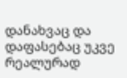დანახვაც და დაფასებაც უკვე რეალურად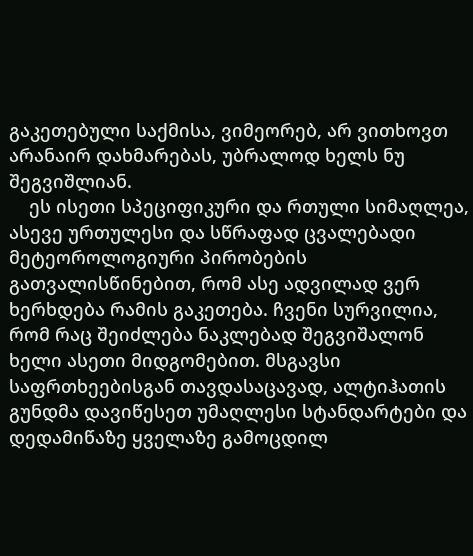გაკეთებული საქმისა, ვიმეორებ, არ ვითხოვთ არანაირ დახმარებას, უბრალოდ ხელს ნუ შეგვიშლიან.
    ეს ისეთი სპეციფიკური და რთული სიმაღლეა, ასევე ურთულესი და სწრაფად ცვალებადი მეტეოროლოგიური პირობების გათვალისწინებით, რომ ასე ადვილად ვერ ხერხდება რამის გაკეთება. ჩვენი სურვილია, რომ რაც შეიძლება ნაკლებად შეგვიშალონ ხელი ასეთი მიდგომებით. მსგავსი საფრთხეებისგან თავდასაცავად, ალტიჰათის გუნდმა დავიწესეთ უმაღლესი სტანდარტები და დედამიწაზე ყველაზე გამოცდილ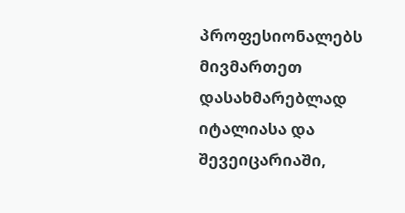პროფესიონალებს მივმართეთ დასახმარებლად იტალიასა და შევეიცარიაში,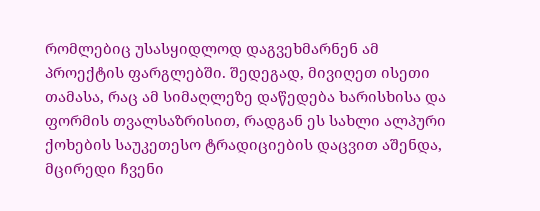რომლებიც უსასყიდლოდ დაგვეხმარნენ ამ პროექტის ფარგლებში. შედეგად, მივიღეთ ისეთი თამასა, რაც ამ სიმაღლეზე დაწედება ხარისხისა და ფორმის თვალსაზრისით, რადგან ეს სახლი ალპური ქოხების საუკეთესო ტრადიციების დაცვით აშენდა, მცირედი ჩვენი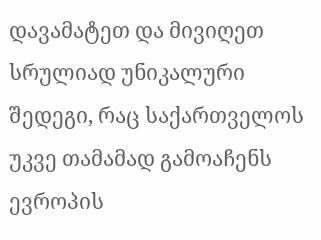დავამატეთ და მივიღეთ სრულიად უნიკალური შედეგი, რაც საქართველოს უკვე თამამად გამოაჩენს ევროპის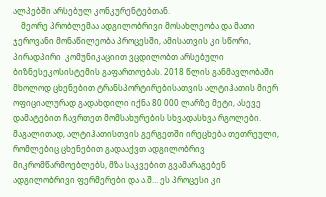ალპებში არსებულ კონკურენტებთან.
    მეორე პრობლემაა ადგილობრივი მოსახლეობა და მათი ჯეროვანი მონაწილეობა პროცესში, ამისათვის კი სწორი, პირადპირი  კომუნიკაციით ვცდილობთ არსებული ბიზნესეკოსისტემის გაფართოებას. 2018 წლის განმავლობაში მხოლოდ ცხენებით ტრანსპორტირებისათვის ალტიჰათის მიერ ოფიციალურად გადახდილი იქნა 80 000 ლარზე მეტი, ასევე დამატებით ჩავრთეთ მომსახურების სხვადასხვა რგოლები. მაგალითად, ალტიჰათისთვის გერგეთში ირეცხება თეთრეული, რომლებიც ცხენებით გადააქვთ ადგილობრივ მიკრომწარმოებლებს, მზა საკვებით გვამარაგებენ ადგილობრივი ფერმერები და ა.შ… ეს პროცესი კი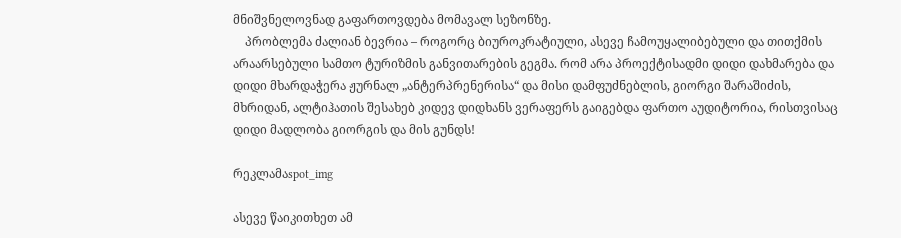მნიშვნელოვნად გაფართოვდება მომავალ სეზონზე.
    პრობლემა ძალიან ბევრია – როგორც ბიუროკრატიული, ასევე ჩამოუყალიბებული და თითქმის არაარსებული სამთო ტურიზმის განვითარების გეგმა. რომ არა პროექტისადმი დიდი დახმარება და დიდი მხარდაჭერა ჟურნალ „ანტერპრენერისა“ და მისი დამფუძნებლის, გიორგი შარაშიძის, მხრიდან, ალტიჰათის შესახებ კიდევ დიდხანს ვერაფერს გაიგებდა ფართო აუდიტორია, რისთვისაც დიდი მადლობა გიორგის და მის გუნდს!

რეკლამაspot_img

ასევე წაიკითხეთ ამ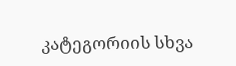კატეგორიის სხვა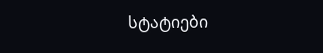სტატიები